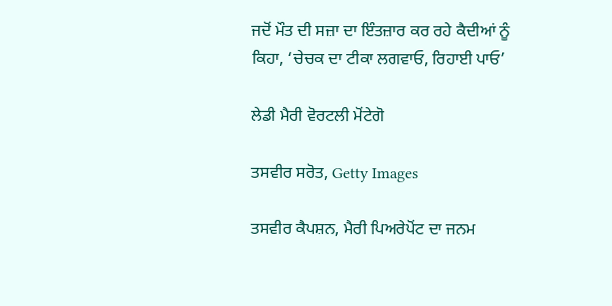ਜਦੋਂ ਮੌਤ ਦੀ ਸਜ਼ਾ ਦਾ ਇੰਤਜ਼ਾਰ ਕਰ ਰਹੇ ਕੈਦੀਆਂ ਨੂੰ ਕਿਹਾ, ‘ਚੇਚਕ ਦਾ ਟੀਕਾ ਲਗਵਾਓ, ਰਿਹਾਈ ਪਾਓ’

ਲੇਡੀ ਮੈਰੀ ਵੋਰਟਲੀ ਮੋਂਟੇਗੋ

ਤਸਵੀਰ ਸਰੋਤ, Getty Images

ਤਸਵੀਰ ਕੈਪਸ਼ਨ, ਮੈਰੀ ਪਿਅਰੇਪੋਂਟ ਦਾ ਜਨਮ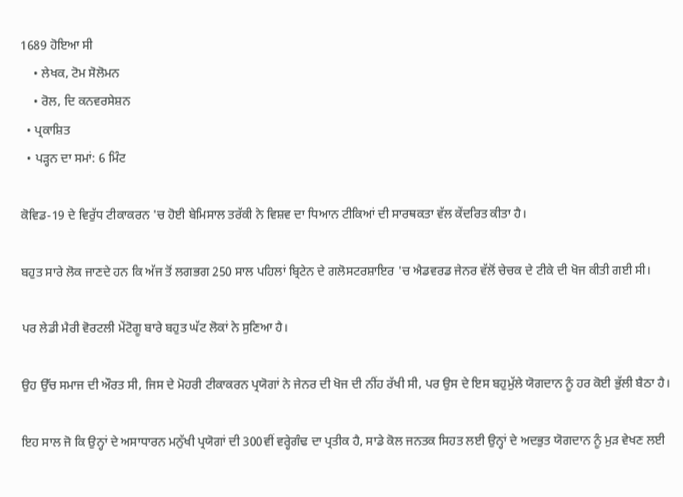1689 ਹੋਇਆ ਸੀ
    • ਲੇਖਕ, ਟੋਮ ਸੋਲੋਮਨ
    • ਰੋਲ, ਦਿ ਕਨਵਰਸੇਸ਼ਨ
  • ਪ੍ਰਕਾਸ਼ਿਤ
  • ਪੜ੍ਹਨ ਦਾ ਸਮਾਂ: 6 ਮਿੰਟ

ਕੋਵਿਡ-19 ਦੇ ਵਿਰੁੱਧ ਟੀਕਾਕਰਨ 'ਚ ਹੋਈ ਬੇਮਿਸਾਲ ਤਰੱਕੀ ਨੇ ਵਿਸ਼ਵ ਦਾ ਧਿਆਨ ਟੀਕਿਆਂ ਦੀ ਸਾਰਥਕਤਾ ਵੱਲ ਕੇਂਦਰਿਤ ਕੀਤਾ ਹੈ।

ਬਹੁਤ ਸਾਰੇ ਲੋਕ ਜਾਣਦੇ ਹਨ ਕਿ ਅੱਜ ਤੋਂ ਲਗਭਗ 250 ਸਾਲ ਪਹਿਲਾਂ ਬ੍ਰਿਟੇਨ ਦੇ ਗਲੋਸਟਰਸ਼ਾਇਰ 'ਚ ਐਡਵਰਡ ਜੇਨਰ ਵੱਲੋਂ ਚੇਚਕ ਦੇ ਟੀਕੇ ਦੀ ਖੋਜ ਕੀਤੀ ਗਈ ਸੀ।

ਪਰ ਲੇਡੀ ਮੈਰੀ ਵੋਰਟਲੀ ਮੇਂਟੋਗੂ ਬਾਰੇ ਬਹੁਤ ਘੱਟ ਲੋਕਾਂ ਨੇ ਸੁਣਿਆ ਹੈ।

ਉਹ ਉੱਚ ਸਮਾਜ ਦੀ ਔਰਤ ਸੀ, ਜਿਸ ਦੇ ਮੋਹਰੀ ਟੀਕਾਕਰਨ ਪ੍ਰਯੋਗਾਂ ਨੇ ਜੇਨਰ ਦੀ ਖੋਜ ਦੀ ਨੀਂਹ ਰੱਖੀ ਸੀ, ਪਰ ਉਸ ਦੇ ਇਸ ਬਹੁਮੁੱਲੇ ਯੋਗਦਾਨ ਨੂੰ ਹਰ ਕੋਈ ਭੁੱਲੀ ਬੈਠਾ ਹੈ।

ਇਹ ਸਾਲ ਜੋ ਕਿ ਉਨ੍ਹਾਂ ਦੇ ਅਸਾਧਾਰਨ ਮਨੁੱਖੀ ਪ੍ਰਯੋਗਾਂ ਦੀ 300ਵੀਂ ਵਰ੍ਹੇਗੰਢ ਦਾ ਪ੍ਰਤੀਕ ਹੈ, ਸਾਡੇ ਕੋਲ ਜਨਤਕ ਸਿਹਤ ਲਈ ਉਨ੍ਹਾਂ ਦੇ ਅਦਭੁਤ ਯੋਗਦਾਨ ਨੂੰ ਮੁੜ ਵੇਖਣ ਲਈ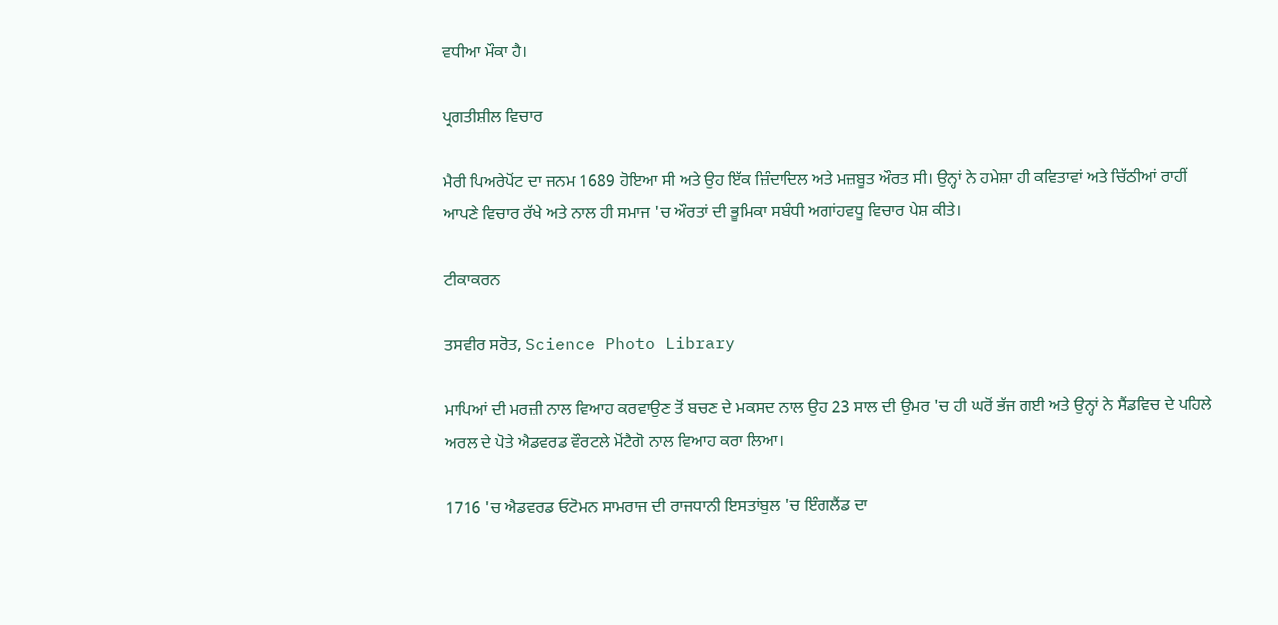ਵਧੀਆ ਮੌਕਾ ਹੈ।

ਪ੍ਰਗਤੀਸ਼ੀਲ ਵਿਚਾਰ

ਮੈਰੀ ਪਿਅਰੇਪੋਂਟ ਦਾ ਜਨਮ 1689 ਹੋਇਆ ਸੀ ਅਤੇ ਉਹ ਇੱਕ ਜ਼ਿੰਦਾਦਿਲ ਅਤੇ ਮਜ਼ਬੂਤ ਔਰਤ ਸੀ। ਉਨ੍ਹਾਂ ਨੇ ਹਮੇਸ਼ਾ ਹੀ ਕਵਿਤਾਵਾਂ ਅਤੇ ਚਿੱਠੀਆਂ ਰਾਹੀਂ ਆਪਣੇ ਵਿਚਾਰ ਰੱਖੇ ਅਤੇ ਨਾਲ ਹੀ ਸਮਾਜ 'ਚ ਔਰਤਾਂ ਦੀ ਭੂਮਿਕਾ ਸਬੰਧੀ ਅਗਾਂਹਵਧੂ ਵਿਚਾਰ ਪੇਸ਼ ਕੀਤੇ।

ਟੀਕਾਕਰਨ

ਤਸਵੀਰ ਸਰੋਤ, Science Photo Library

ਮਾਪਿਆਂ ਦੀ ਮਰਜ਼ੀ ਨਾਲ ਵਿਆਹ ਕਰਵਾਉਣ ਤੋਂ ਬਚਣ ਦੇ ਮਕਸਦ ਨਾਲ ਉਹ 23 ਸਾਲ ਦੀ ਉਮਰ 'ਚ ਹੀ ਘਰੋਂ ਭੱਜ ਗਈ ਅਤੇ ਉਨ੍ਹਾਂ ਨੇ ਸੈਂਡਵਿਚ ਦੇ ਪਹਿਲੇ ਅਰਲ ਦੇ ਪੋਤੇ ਐਡਵਰਡ ਵੌਰਟਲੇ ਮੋਂਟੈਗੋ ਨਾਲ ਵਿਆਹ ਕਰਾ ਲਿਆ।

1716 'ਚ ਐਡਵਰਡ ਓਟੋਮਨ ਸਾਮਰਾਜ ਦੀ ਰਾਜਧਾਨੀ ਇਸਤਾਂਬੁਲ 'ਚ ਇੰਗਲੈਂਡ ਦਾ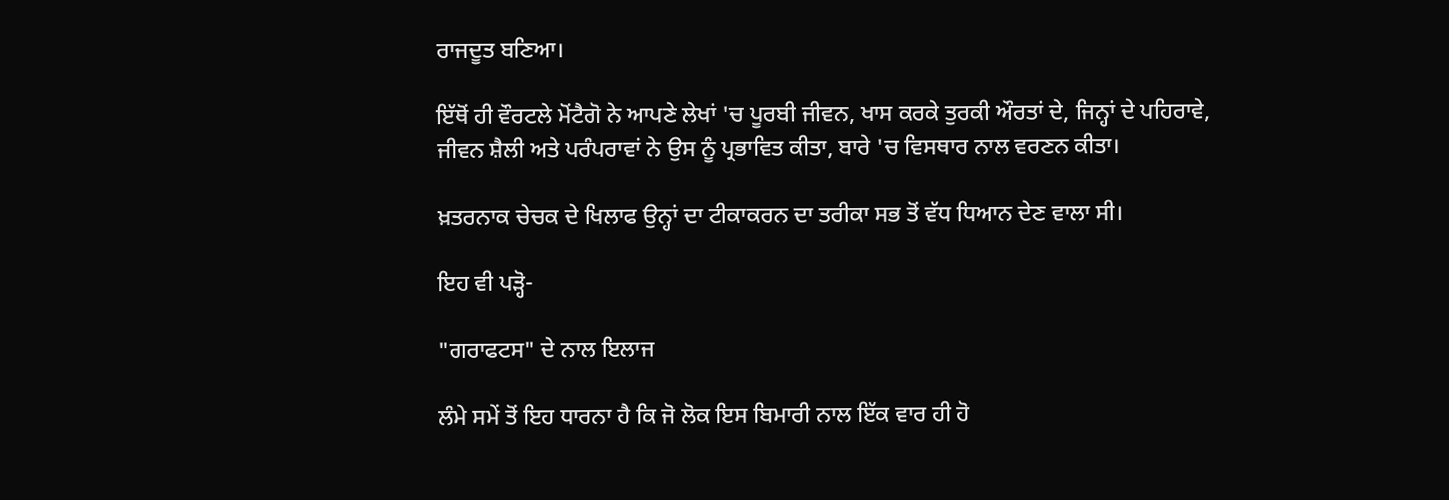ਰਾਜਦੂਤ ਬਣਿਆ।

ਇੱਥੋਂ ਹੀ ਵੌਰਟਲੇ ਮੋਂਟੈਗੋ ਨੇ ਆਪਣੇ ਲੇਖਾਂ 'ਚ ਪੂਰਬੀ ਜੀਵਨ, ਖਾਸ ਕਰਕੇ ਤੁਰਕੀ ਔਰਤਾਂ ਦੇ, ਜਿਨ੍ਹਾਂ ਦੇ ਪਹਿਰਾਵੇ, ਜੀਵਨ ਸ਼ੈਲੀ ਅਤੇ ਪਰੰਪਰਾਵਾਂ ਨੇ ਉਸ ਨੂੰ ਪ੍ਰਭਾਵਿਤ ਕੀਤਾ, ਬਾਰੇ 'ਚ ਵਿਸਥਾਰ ਨਾਲ ਵਰਣਨ ਕੀਤਾ।

ਖ਼ਤਰਨਾਕ ਚੇਚਕ ਦੇ ਖਿਲਾਫ ਉਨ੍ਹਾਂ ਦਾ ਟੀਕਾਕਰਨ ਦਾ ਤਰੀਕਾ ਸਭ ਤੋਂ ਵੱਧ ਧਿਆਨ ਦੇਣ ਵਾਲਾ ਸੀ।

ਇਹ ਵੀ ਪੜ੍ਹੋ-

"ਗਰਾਫਟਸ" ਦੇ ਨਾਲ ਇਲਾਜ

ਲੰਮੇ ਸਮੇਂ ਤੋਂ ਇਹ ਧਾਰਨਾ ਹੈ ਕਿ ਜੋ ਲੋਕ ਇਸ ਬਿਮਾਰੀ ਨਾਲ ਇੱਕ ਵਾਰ ਹੀ ਹੋ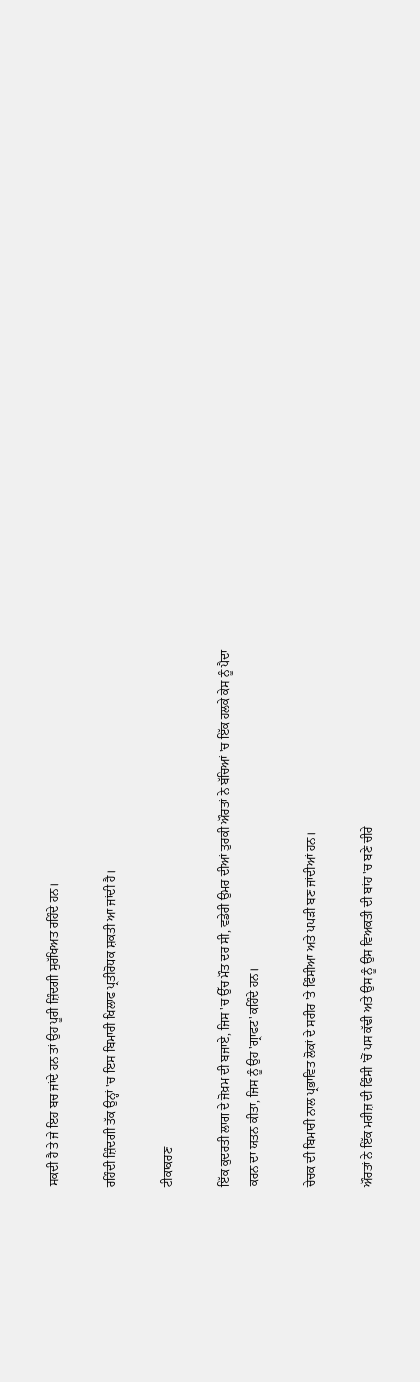ਸਕਦੀ ਹੈ ਤੇ ਜੇ ਇਹ ਬਚ ਜਾਂਦੇ ਹਨ ਤਾਂ ਉਹ ਪੂਰੀ ਜ਼ਿੰਦਗੀ ਸੁਰੱਖਿਅਤ ਰਹਿੰਦੇ ਹਨ।

ਰਹਿੰਦੀ ਜ਼ਿੰਦਗੀ ਤੱਕ ਉਨ੍ਹਾਂ 'ਚ ਇਸ ਬਿਮਾਰੀ ਖਿਲਾਫ ਪ੍ਰਤੀਰੋਧਕ ਸ਼ਕਤੀ ਆ ਜਾਂਦੀ ਹੈ।

ਟੀਕਾਕਰਣ

ਇੱਕ ਕੁਦਰਤੀ ਲਾਗ ਦੇ ਜੋਖ਼ਮ ਦੀ ਬਜਾਏ, ਜਿਸ 'ਚ ਉੱਚ ਮੌਤ ਦਰ ਸੀ, ਵਡੇਰੀ ਉਮਰ ਦੀਆਂ ਤੁਰਕੀ ਔਰਤਾਂ ਨੇ ਬੱਚਿਆਂ 'ਚ ਇੱਕ ਹਲਕੇ ਕੇਸ ਨੂੰ ਪੈਦਾ ਕਰਨ ਦਾ ਯਤਨ ਕੀਤਾ, ਜਿਸ ਨੂੰ ਉਹ 'ਗ੍ਰਾਫਟ' ਕਹਿੰਦੇ ਹਨ।

ਚੇਚਕ ਦੀ ਬਿਮਾਰੀ ਨਾਲ ਪ੍ਰਭਾਵਿਤ ਲੋਕਾਂ ਦੇ ਸਰੀਰ 'ਤੇ ਫਿੰਸੀਆ ਅਤੇ ਪਪੜੀ ਬਣ ਜਾਂਦੀਆਂ ਹਨ।

ਔਰਤਾਂ ਨੇ ਇੱਕ ਮਰੀਜ਼ ਦੀ ਫਿੰਸੀ 'ਚੋਂ ਪਸ ਕੱਢੀ ਅਤੇ ਉਸ ਨੂੰ ਉਸ ਵਿਅਕਤੀ ਦੀ ਬਾਂਹ 'ਚ ਬਣੇ ਚੀਰੇ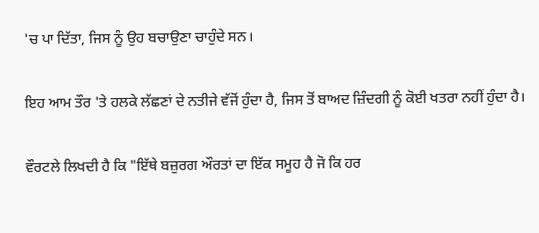'ਚ ਪਾ ਦਿੱਤਾ, ਜਿਸ ਨੂੰ ਉਹ ਬਚਾਉਣਾ ਚਾਹੁੰਦੇ ਸਨ।

ਇਹ ਆਮ ਤੌਰ 'ਤੇ ਹਲਕੇ ਲੱਛਣਾਂ ਦੇ ਨਤੀਜੇ ਵੱਜੋਂ ਹੁੰਦਾ ਹੈ, ਜਿਸ ਤੋਂ ਬਾਅਦ ਜ਼ਿੰਦਗੀ ਨੂੰ ਕੋਈ ਖਤਰਾ ਨਹੀਂ ਹੁੰਦਾ ਹੈ।

ਵੌਰਟਲੇ ਲਿਖਦੀ ਹੈ ਕਿ "ਇੱਥੇ ਬਜ਼ੁਰਗ ਔਰਤਾਂ ਦਾ ਇੱਕ ਸਮੂਹ ਹੈ ਜੋ ਕਿ ਹਰ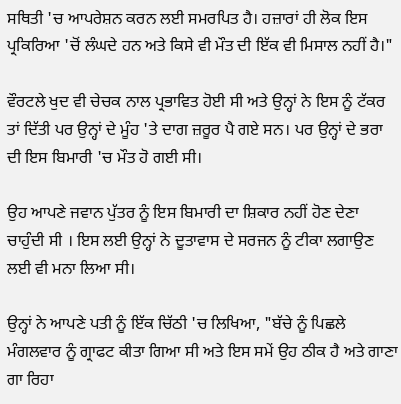ਸਥਿਤੀ 'ਚ ਆਪਰੇਸ਼ਨ ਕਰਨ ਲਈ ਸਮਰਪਿਤ ਹੈ। ਹਜ਼ਾਰਾਂ ਹੀ ਲੋਕ ਇਸ ਪ੍ਰਕਿਰਿਆ 'ਚੋਂ ਲੰਘਦੇ ਹਨ ਅਤੇ ਕਿਸੇ ਵੀ ਮੌਤ ਦੀ ਇੱਕ ਵੀ ਮਿਸਾਲ ਨਹੀਂ ਹੈ।"

ਵੌਰਟਲੇ ਖੁਦ ਵੀ ਚੇਚਕ ਨਾਲ ਪ੍ਰਭਾਵਿਤ ਹੋਈ ਸੀ ਅਤੇ ਉਨ੍ਹਾਂ ਨੇ ਇਸ ਨੂੰ ਟੱਕਰ ਤਾਂ ਦਿੱਤੀ ਪਰ ਉਨ੍ਹਾਂ ਦੇ ਮੂੰਹ 'ਤੇ ਦਾਗ ਜ਼ਰੂਰ ਪੈ ਗਏ ਸਨ। ਪਰ ਉਨ੍ਹਾਂ ਦੇ ਭਰਾ ਦੀ ਇਸ ਬਿਮਾਰੀ 'ਚ ਮੌਤ ਹੋ ਗਈ ਸੀ।

ਉਹ ਆਪਣੇ ਜਵਾਨ ਪੁੱਤਰ ਨੂੰ ਇਸ ਬਿਮਾਰੀ ਦਾ ਸ਼ਿਕਾਰ ਨਹੀਂ ਹੋਣ ਦੇਣਾ ਚਾਹੁੰਦੀ ਸੀ । ਇਸ ਲਈ ਉਨ੍ਹਾਂ ਨੇ ਦੂਤਾਵਾਸ ਦੇ ਸਰਜਨ ਨੂੰ ਟੀਕਾ ਲਗਾਉਣ ਲਈ ਵੀ ਮਨਾ ਲਿਆ ਸੀ।

ਉਨ੍ਹਾਂ ਨੇ ਆਪਣੇ ਪਤੀ ਨੂੰ ਇੱਕ ਚਿੱਠੀ 'ਚ ਲਿਖਿਆ, "ਬੱਚੇ ਨੂੰ ਪਿਛਲੇ ਮੰਗਲਵਾਰ ਨੂੰ ਗ੍ਰਾਫਟ ਕੀਤਾ ਗਿਆ ਸੀ ਅਤੇ ਇਸ ਸਮੇਂ ਉਹ ਠੀਕ ਹੈ ਅਤੇ ਗਾਣਾ ਗਾ ਰਿਹਾ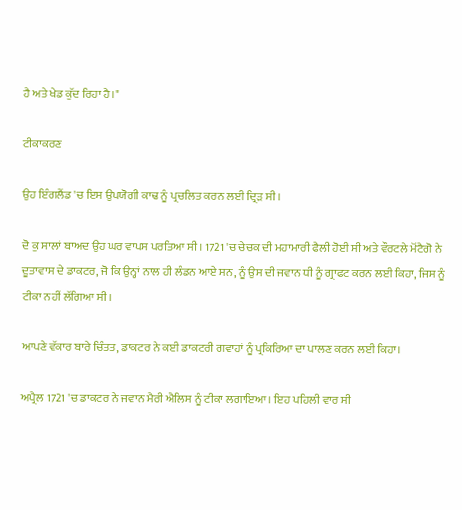ਹੈ ਅਤੇ ਖੇਡ ਕੁੱਦ ਰਿਹਾ ਹੈ।"

ਟੀਕਾਕਰਣ

ਉਹ ਇੰਗਲੈਂਡ 'ਚ ਇਸ ਉਪਯੋਗੀ ਕਾਢ ਨੂੰ ਪ੍ਰਚਲਿਤ ਕਰਨ ਲਈ ਦ੍ਰਿੜ ਸੀ।

ਦੋ ਕੁ ਸਾਲਾਂ ਬਾਅਦ ਉਹ ਘਰ ਵਾਪਸ ਪਰਤਿਆ ਸੀ। 1721 'ਚ ਚੇਚਕ ਦੀ ਮਹਾਮਾਰੀ ਫੈਲੀ ਹੋਈ ਸੀ ਅਤੇ ਵੌਰਟਲੇ ਮੋਂਟੈਗੋ ਨੇ ਦੂਤਾਵਾਸ ਦੇ ਡਾਕਟਰ, ਜੋ ਕਿ ਉਨ੍ਹਾਂ ਨਾਲ ਹੀ ਲੰਡਨ ਆਏ ਸਨ, ਨੂੰ ਉਸ ਦੀ ਜਵਾਨ ਧੀ ਨੂੰ ਗ੍ਰਾਫਟ ਕਰਨ ਲਈ ਕਿਹਾ, ਜਿਸ ਨੂੰ ਟੀਕਾ ਨਹੀਂ ਲੱਗਿਆ ਸੀ।

ਆਪਣੇ ਵੱਕਾਰ ਬਾਰੇ ਚਿੰਤਤ, ਡਾਕਟਰ ਨੇ ਕਈ ਡਾਕਟਰੀ ਗਵਾਹਾਂ ਨੂੰ ਪ੍ਰਕਿਰਿਆ ਦਾ ਪਾਲਣ ਕਰਨ ਲਈ ਕਿਹਾ।

ਅਪ੍ਰੈਲ 1721 'ਚ ਡਾਕਟਰ ਨੇ ਜਵਾਨ ਮੈਰੀ ਐਲਿਸ ਨੂੰ ਟੀਕਾ ਲਗਾਇਆ। ਇਹ ਪਹਿਲੀ ਵਾਰ ਸੀ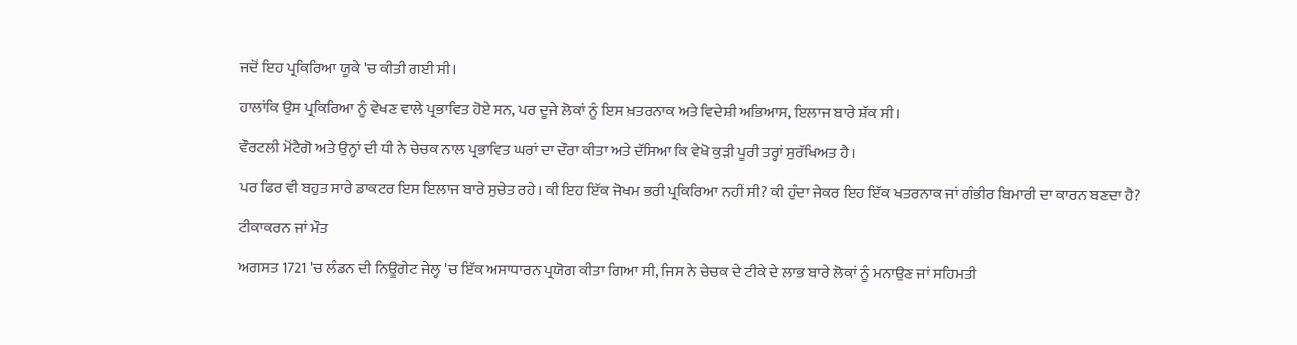ਜਦੋਂ ਇਹ ਪ੍ਰਕਿਰਿਆ ਯੂਕੇ 'ਚ ਕੀਤੀ ਗਈ ਸੀ।

ਹਾਲਾਂਕਿ ਉਸ ਪ੍ਰਕਿਰਿਆ ਨੂੰ ਵੇਖਣ ਵਾਲੇ ਪ੍ਰਭਾਵਿਤ ਹੋਏ ਸਨ, ਪਰ ਦੂਜੇ ਲੋਕਾਂ ਨੂੰ ਇਸ ਖ਼ਤਰਨਾਕ ਅਤੇ ਵਿਦੇਸ਼ੀ ਅਭਿਆਸ, ਇਲਾਜ ਬਾਰੇ ਸ਼ੱਕ ਸੀ।

ਵੌਰਟਲੀ ਮੋਂਟੈਗੋ ਅਤੇ ਉਨ੍ਹਾਂ ਦੀ ਧੀ ਨੇ ਚੇਚਕ ਨਾਲ ਪ੍ਰਭਾਵਿਤ ਘਰਾਂ ਦਾ ਦੌਰਾ ਕੀਤਾ ਅਤੇ ਦੱਸਿਆ ਕਿ ਵੇਖੋ ਕੁੜੀ ਪੂਰੀ ਤਰ੍ਹਾਂ ਸੁਰੱਖਿਅਤ ਹੈ।

ਪਰ ਫਿਰ ਵੀ ਬਹੁਤ ਸਾਰੇ ਡਾਕਟਰ ਇਸ ਇਲਾਜ ਬਾਰੇ ਸੁਚੇਤ ਰਹੇ। ਕੀ ਇਹ ਇੱਕ ਜੋਖਮ ਭਰੀ ਪ੍ਰਕਿਰਿਆ ਨਹੀਂ ਸੀ? ਕੀ ਹੁੰਦਾ ਜੇਕਰ ਇਹ ਇੱਕ ਖਤਰਨਾਕ ਜਾਂ ਗੰਭੀਰ ਬਿਮਾਰੀ ਦਾ ਕਾਰਨ ਬਣਦਾ ਹੈ?

ਟੀਕਾਕਰਨ ਜਾਂ ਮੌਤ

ਅਗਸਤ 1721 'ਚ ਲੰਡਨ ਦੀ ਨਿਊਗੇਟ ਜੇਲ੍ਹ 'ਚ ਇੱਕ ਅਸਾਧਾਰਨ ਪ੍ਰਯੋਗ ਕੀਤਾ ਗਿਆ ਸੀ, ਜਿਸ ਨੇ ਚੇਚਕ ਦੇ ਟੀਕੇ ਦੇ ਲਾਭ ਬਾਰੇ ਲੋਕਾਂ ਨੂੰ ਮਨਾਉਣ ਜਾਂ ਸਹਿਮਤੀ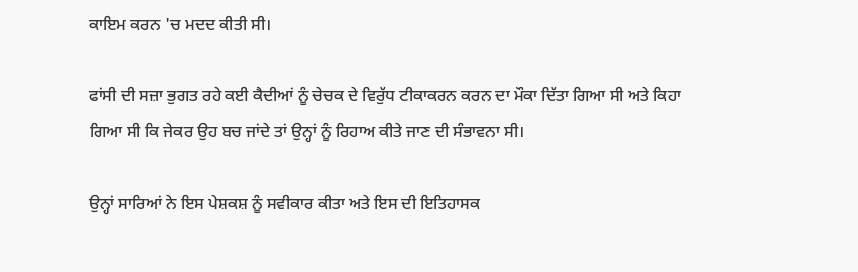ਕਾਇਮ ਕਰਨ 'ਚ ਮਦਦ ਕੀਤੀ ਸੀ।

ਫਾਂਸੀ ਦੀ ਸਜ਼ਾ ਭੁਗਤ ਰਹੇ ਕਈ ਕੈਦੀਆਂ ਨੂੰ ਚੇਚਕ ਦੇ ਵਿਰੁੱਧ ਟੀਕਾਕਰਨ ਕਰਨ ਦਾ ਮੌਕਾ ਦਿੱਤਾ ਗਿਆ ਸੀ ਅਤੇ ਕਿਹਾ ਗਿਆ ਸੀ ਕਿ ਜੇਕਰ ਉਹ ਬਚ ਜਾਂਦੇ ਤਾਂ ਉਨ੍ਹਾਂ ਨੂੰ ਰਿਹਾਅ ਕੀਤੇ ਜਾਣ ਦੀ ਸੰਭਾਵਨਾ ਸੀ।

ਉਨ੍ਹਾਂ ਸਾਰਿਆਂ ਨੇ ਇਸ ਪੇਸ਼ਕਸ਼ ਨੂੰ ਸਵੀਕਾਰ ਕੀਤਾ ਅਤੇ ਇਸ ਦੀ ਇਤਿਹਾਸਕ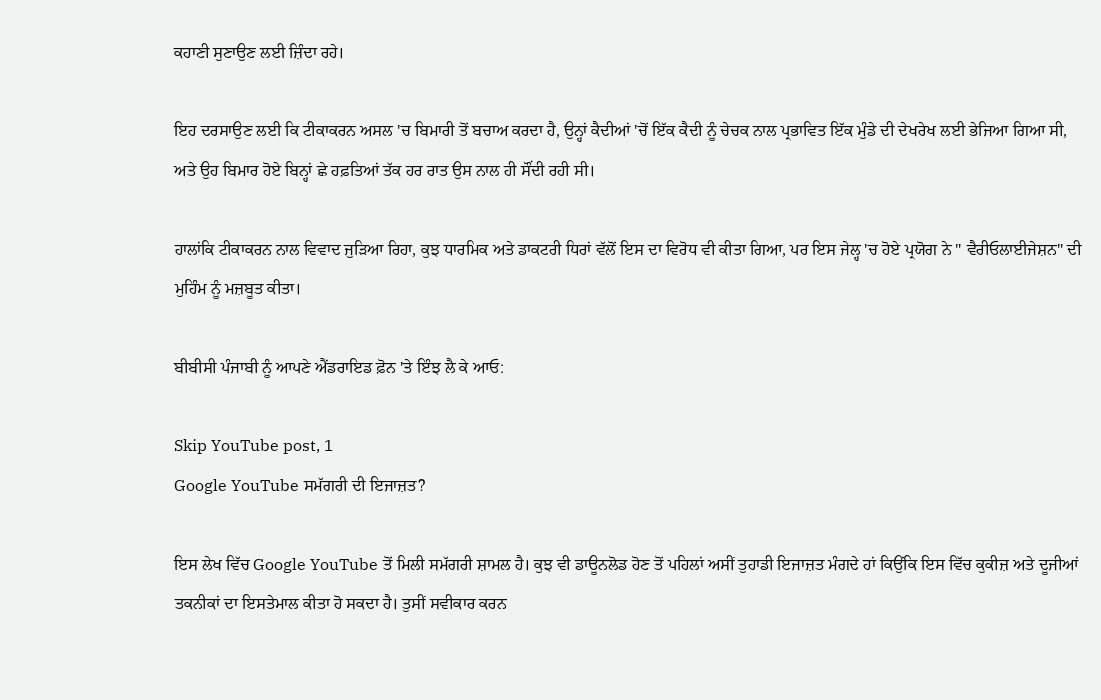ਕਹਾਣੀ ਸੁਣਾਉਣ ਲਈ ਜ਼ਿੰਦਾ ਰਹੇ।

ਇਹ ਦਰਸਾਉਣ ਲਈ ਕਿ ਟੀਕਾਕਰਨ ਅਸਲ 'ਚ ਬਿਮਾਰੀ ਤੋਂ ਬਚਾਅ ਕਰਦਾ ਹੈ, ਉਨ੍ਹਾਂ ਕੈਦੀਆਂ 'ਚੋਂ ਇੱਕ ਕੈਦੀ ਨੂੰ ਚੇਚਕ ਨਾਲ ਪ੍ਰਭਾਵਿਤ ਇੱਕ ਮੁੰਡੇ ਦੀ ਦੇਖਰੇਖ ਲਈ ਭੇਜਿਆ ਗਿਆ ਸੀ, ਅਤੇ ਉਹ ਬਿਮਾਰ ਹੋਏ ਬਿਨ੍ਹਾਂ ਛੇ ਹਫ਼ਤਿਆਂ ਤੱਕ ਹਰ ਰਾਤ ਉਸ ਨਾਲ ਹੀ ਸੌਂਦੀ ਰਹੀ ਸੀ।

ਹਾਲਾਂਕਿ ਟੀਕਾਕਰਨ ਨਾਲ ਵਿਵਾਦ ਜੁੜਿਆ ਰਿਹਾ, ਕੁਝ ਧਾਰਮਿਕ ਅਤੇ ਡਾਕਟਰੀ ਧਿਰਾਂ ਵੱਲੋਂ ਇਸ ਦਾ ਵਿਰੋਧ ਵੀ ਕੀਤਾ ਗਿਆ, ਪਰ ਇਸ ਜੇਲ੍ਹ 'ਚ ਹੋਏ ਪ੍ਰਯੋਗ ਨੇ " ਵੈਰੀਓਲਾਈਜੇਸ਼ਨ" ਦੀ ਮੁਹਿੰਮ ਨੂੰ ਮਜ਼ਬੂਤ ਕੀਤਾ।

ਬੀਬੀਸੀ ਪੰਜਾਬੀ ਨੂੰ ਆਪਣੇ ਐਂਡਰਾਇਡ ਫ਼ੋਨ 'ਤੇ ਇੰਝ ਲੈ ਕੇ ਆਓ:

Skip YouTube post, 1
Google YouTube ਸਮੱਗਰੀ ਦੀ ਇਜਾਜ਼ਤ?

ਇਸ ਲੇਖ ਵਿੱਚ Google YouTube ਤੋਂ ਮਿਲੀ ਸਮੱਗਰੀ ਸ਼ਾਮਲ ਹੈ। ਕੁਝ ਵੀ ਡਾਊਨਲੋਡ ਹੋਣ ਤੋਂ ਪਹਿਲਾਂ ਅਸੀਂ ਤੁਹਾਡੀ ਇਜਾਜ਼ਤ ਮੰਗਦੇ ਹਾਂ ਕਿਉਂਕਿ ਇਸ ਵਿੱਚ ਕੁਕੀਜ਼ ਅਤੇ ਦੂਜੀਆਂ ਤਕਨੀਕਾਂ ਦਾ ਇਸਤੇਮਾਲ ਕੀਤਾ ਹੋ ਸਕਦਾ ਹੈ। ਤੁਸੀਂ ਸਵੀਕਾਰ ਕਰਨ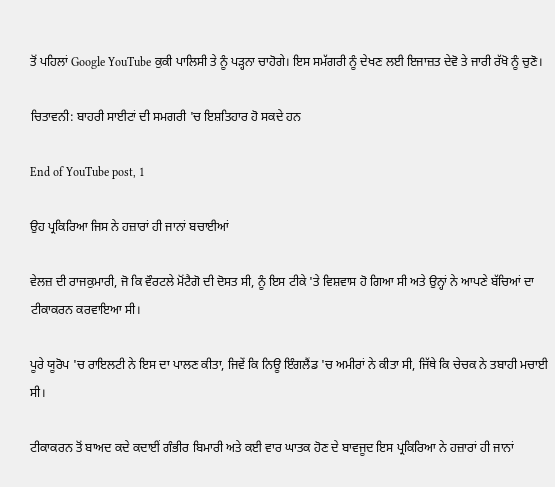ਤੋਂ ਪਹਿਲਾਂ Google YouTube ਕੁਕੀ ਪਾਲਿਸੀ ਤੇ ਨੂੰ ਪੜ੍ਹਨਾ ਚਾਹੋਗੇ। ਇਸ ਸਮੱਗਰੀ ਨੂੰ ਦੇਖਣ ਲਈ ਇਜਾਜ਼ਤ ਦੇਵੋ ਤੇ ਜਾਰੀ ਰੱਖੋ ਨੂੰ ਚੁਣੋ।

ਚਿਤਾਵਨੀ: ਬਾਹਰੀ ਸਾਈਟਾਂ ਦੀ ਸਮਗਰੀ 'ਚ ਇਸ਼ਤਿਹਾਰ ਹੋ ਸਕਦੇ ਹਨ

End of YouTube post, 1

ਉਹ ਪ੍ਰਕਿਰਿਆ ਜਿਸ ਨੇ ਹਜ਼ਾਰਾਂ ਹੀ ਜਾਨਾਂ ਬਚਾਈਆਂ

ਵੇਲਜ਼ ਦੀ ਰਾਜਕੁਮਾਰੀ, ਜੋ ਕਿ ਵੌਰਟਲੇ ਮੋਂਟੈਗੋ ਦੀ ਦੋਸਤ ਸੀ, ਨੂੰ ਇਸ ਟੀਕੇ 'ਤੇ ਵਿਸ਼ਵਾਸ ਹੋ ਗਿਆ ਸੀ ਅਤੇ ਉਨ੍ਹਾਂ ਨੇ ਆਪਣੇ ਬੱਚਿਆਂ ਦਾ ਟੀਕਾਕਰਨ ਕਰਵਾਇਆ ਸੀ।

ਪੂਰੇ ਯੂਰੋਪ 'ਚ ਰਾਇਲਟੀ ਨੇ ਇਸ ਦਾ ਪਾਲਣ ਕੀਤਾ, ਜਿਵੇਂ ਕਿ ਨਿਊ ਇੰਗਲੈਂਡ 'ਚ ਅਮੀਰਾਂ ਨੇ ਕੀਤਾ ਸੀ, ਜਿੱਥੇ ਕਿ ਚੇਚਕ ਨੇ ਤਬਾਹੀ ਮਚਾਈ ਸੀ।

ਟੀਕਾਕਰਨ ਤੋਂ ਬਾਅਦ ਕਦੇ ਕਦਾਈਂ ਗੰਭੀਰ ਬਿਮਾਰੀ ਅਤੇ ਕਈ ਵਾਰ ਘਾਤਕ ਹੋਣ ਦੇ ਬਾਵਜੂਦ ਇਸ ਪ੍ਰਕਿਰਿਆ ਨੇ ਹਜ਼ਾਰਾਂ ਹੀ ਜਾਨਾਂ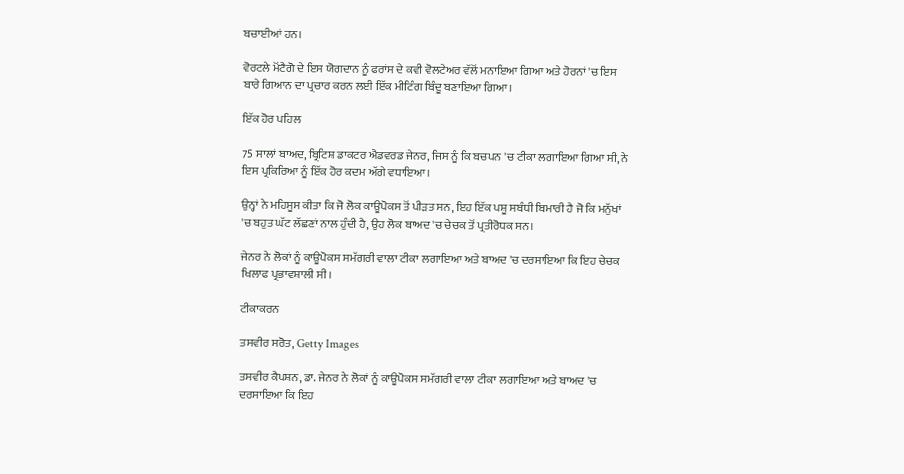ਬਚਾਈਆਂ ਹਨ।

ਵੋਰਟਲੇ ਮੋਂਟੈਗੋ ਦੇ ਇਸ ਯੋਗਦਾਨ ਨੂੰ ਫਰਾਂਸ ਦੇ ਕਵੀ ਵੋਲਟੇਅਰ ਵੱਲੋਂ ਮਨਾਇਆ ਗਿਆ ਅਤੇ ਹੋਰਨਾਂ 'ਚ ਇਸ ਬਾਰੇ ਗਿਆਨ ਦਾ ਪ੍ਰਚਾਰ ਕਰਨ ਲਈ ਇੱਕ ਮੀਟਿੰਗ ਬਿੰਦੂ ਬਣਾਇਆ ਗਿਆ।

ਇੱਕ ਹੋਰ ਪਹਿਲ

75 ਸਾਲਾਂ ਬਾਅਦ, ਬ੍ਰਿਟਿਸ਼ ਡਾਕਟਰ ਐਡਵਰਡ ਜੇਨਰ, ਜਿਸ ਨੂੰ ਕਿ ਬਚਪਨ 'ਚ ਟੀਕਾ ਲਗਾਇਆ ਗਿਆ ਸੀ, ਨੇ ਇਸ ਪ੍ਰਕਿਰਿਆ ਨੂੰ ਇੱਕ ਹੋਰ ਕਦਮ ਅੱਗੇ ਵਧਾਇਆ।

ਉਨ੍ਹਾਂ ਨੇ ਮਹਿਸੂਸ ਕੀਤਾ ਕਿ ਜੋ ਲੋਕ ਕਾਊਪੋਕਸ ਤੋਂ ਪੀੜਤ ਸਨ, ਇਹ ਇੱਕ ਪਸ਼ੂ ਸਬੰਧੀ ਬਿਮਾਰੀ ਹੈ ਜੋ ਕਿ ਮਨੁੱਖਾਂ 'ਚ ਬਹੁਤ ਘੱਟ ਲੱਛਣਾਂ ਨਾਲ ਹੁੰਦੀ ਹੈ, ਉਹ ਲੋਕ ਬਾਅਦ 'ਚ ਚੇਚਕ ਤੋਂ ਪ੍ਰਤੀਰੋਧਕ ਸਨ।

ਜੇਨਰ ਨੇ ਲੋਕਾਂ ਨੂੰ ਕਾਊਪੋਕਸ ਸਮੱਗਰੀ ਵਾਲਾ ਟੀਕਾ ਲਗਾਇਆ ਅਤੇ ਬਾਅਦ 'ਚ ਦਰਸਾਇਆ ਕਿ ਇਹ ਚੇਚਕ ਖਿਲਾਫ ਪ੍ਰਭਾਵਸ਼ਾਲੀ ਸੀ।

ਟੀਕਾਕਰਨ

ਤਸਵੀਰ ਸਰੋਤ, Getty Images

ਤਸਵੀਰ ਕੈਪਸ਼ਨ, ਡਾ. ਜੇਨਰ ਨੇ ਲੋਕਾਂ ਨੂੰ ਕਾਊਪੋਕਸ ਸਮੱਗਰੀ ਵਾਲਾ ਟੀਕਾ ਲਗਾਇਆ ਅਤੇ ਬਾਅਦ 'ਚ ਦਰਸਾਇਆ ਕਿ ਇਹ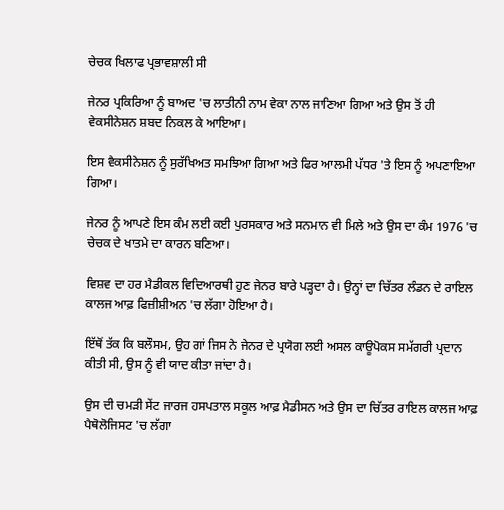ਚੇਚਕ ਖਿਲਾਫ ਪ੍ਰਭਾਵਸ਼ਾਲੀ ਸੀ

ਜੇਨਰ ਪ੍ਰਕਿਰਿਆ ਨੂੰ ਬਾਅਦ 'ਚ ਲਾਤੀਨੀ ਨਾਮ ਵੇਕਾ ਨਾਲ ਜਾਣਿਆ ਗਿਆ ਅਤੇ ਉਸ ਤੋਂ ਹੀ ਵੇਕਸੀਨੇਸ਼ਨ ਸ਼ਬਦ ਨਿਕਲ ਕੇ ਆਇਆ।

ਇਸ ਵੈਕਸੀਨੇਸ਼ਨ ਨੂੰ ਸੁਰੱਖਿਅਤ ਸਮਝਿਆ ਗਿਆ ਅਤੇ ਫਿਰ ਆਲਮੀ ਪੱਧਰ 'ਤੇ ਇਸ ਨੂੰ ਅਪਣਾਇਆ ਗਿਆ।

ਜੇਨਰ ਨੂੰ ਆਪਣੇ ਇਸ ਕੰਮ ਲਈ ਕਈ ਪੁਰਸਕਾਰ ਅਤੇ ਸਨਮਾਨ ਵੀ ਮਿਲੇ ਅਤੇ ਉਸ ਦਾ ਕੰਮ 1976 'ਚ ਚੇਚਕ ਦੇ ਖਾਤਮੇ ਦਾ ਕਾਰਨ ਬਣਿਆ।

ਵਿਸ਼ਵ ਦਾ ਹਰ ਮੈਡੀਕਲ ਵਿਦਿਆਰਥੀ ਹੁਣ ਜੇਨਰ ਬਾਰੇ ਪੜ੍ਹਦਾ ਹੈ। ਉਨ੍ਹਾਂ ਦਾ ਚਿੱਤਰ ਲੰਡਨ ਦੇ ਰਾਇਲ ਕਾਲਜ ਆਫ਼ ਫਿਜ਼ੀਸ਼ੀਅਨ 'ਚ ਲੱਗਾ ਹੋਇਆ ਹੈ।

ਇੱਥੋਂ ਤੱਕ ਕਿ ਬਲੌਸਮ, ਉਹ ਗਾਂ ਜਿਸ ਨੇ ਜੇਨਰ ਦੇ ਪ੍ਰਯੋਗ ਲਈ ਅਸਲ ਕਾਊਪੋਕਸ ਸਮੱਗਰੀ ਪ੍ਰਦਾਨ ਕੀਤੀ ਸੀ, ਉਸ ਨੂੰ ਵੀ ਯਾਦ ਕੀਤਾ ਜਾਂਦਾ ਹੈ।

ਉਸ ਦੀ ਚਮੜੀ ਸੇਂਟ ਜਾਰਜ ਹਸਪਤਾਲ ਸਕੂਲ ਆਫ਼ ਮੈਡੀਸਨ ਅਤੇ ਉਸ ਦਾ ਚਿੱਤਰ ਰਾਇਲ ਕਾਲਜ ਆਫ਼ ਪੈਥੋਲੋਜਿਸਟ 'ਚ ਲੱਗਾ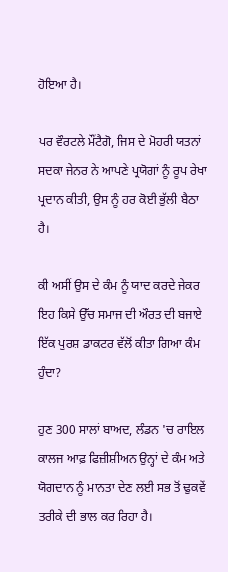ਹੋਇਆ ਹੈ।

ਪਰ ਵੌਰਟਲੇ ਮੌਂਟੈਗੋ, ਜਿਸ ਦੇ ਮੋਹਰੀ ਯਤਨਾਂ ਸਦਕਾ ਜੇਨਰ ਨੇ ਆਪਣੇ ਪ੍ਰਯੋਗਾਂ ਨੂੰ ਰੂਪ ਰੇਖਾ ਪ੍ਰਦਾਨ ਕੀਤੀ, ਉਸ ਨੂੰ ਹਰ ਕੋਈ ਭੁੱਲੀ ਬੈਠਾ ਹੈ।

ਕੀ ਅਸੀਂ ਉਸ ਦੇ ਕੰਮ ਨੂੰ ਯਾਦ ਕਰਦੇ ਜੇਕਰ ਇਹ ਕਿਸੇ ਉੱਚ ਸਮਾਜ ਦੀ ਔਰਤ ਦੀ ਬਜਾਏ ਇੱਕ ਪੁਰਸ਼ ਡਾਕਟਰ ਵੱਲੋਂ ਕੀਤਾ ਗਿਆ ਕੰਮ ਹੁੰਦਾ?

ਹੁਣ 300 ਸਾਲਾਂ ਬਾਅਦ, ਲੰਡਨ 'ਚ ਰਾਇਲ ਕਾਲਜ ਆਫ਼ ਫਿਜ਼ੀਸ਼ੀਅਨ ਉਨ੍ਹਾਂ ਦੇ ਕੰਮ ਅਤੇ ਯੋਗਦਾਨ ਨੂੰ ਮਾਨਤਾ ਦੇਣ ਲਈ ਸਭ ਤੋਂ ਢੁਕਵੇਂ ਤਰੀਕੇ ਦੀ ਭਾਲ ਕਰ ਰਿਹਾ ਹੈ।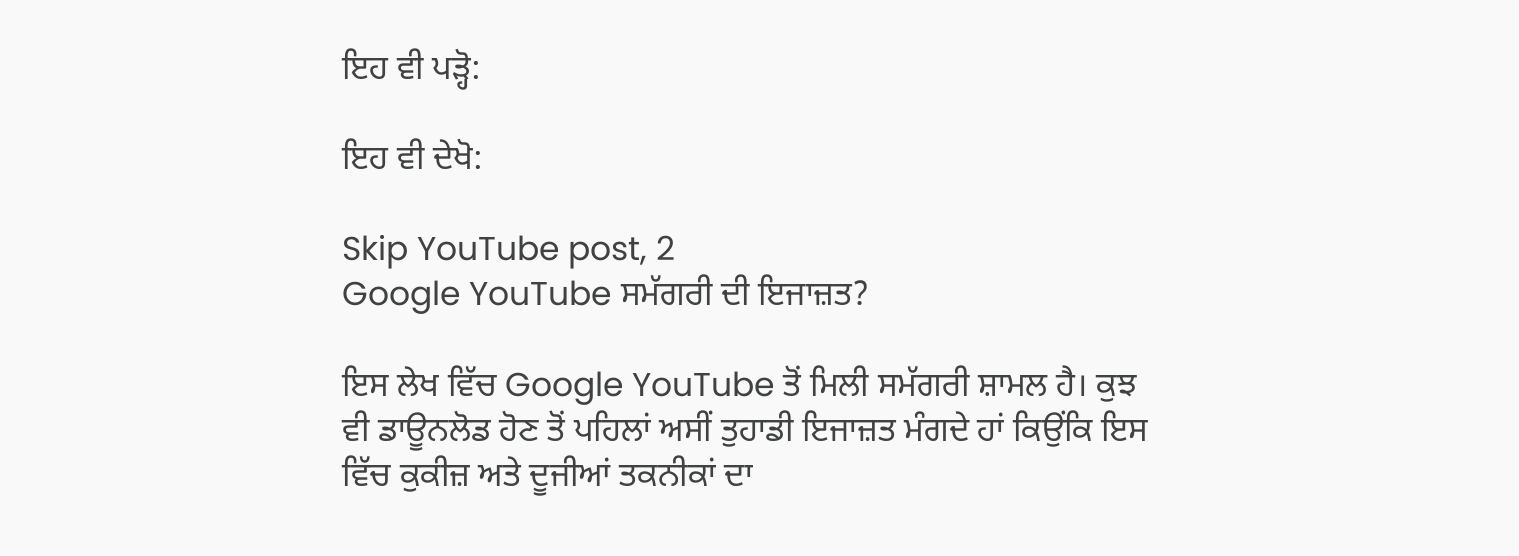ਇਹ ਵੀ ਪੜ੍ਹੋ:

ਇਹ ਵੀ ਦੇਖੋ:

Skip YouTube post, 2
Google YouTube ਸਮੱਗਰੀ ਦੀ ਇਜਾਜ਼ਤ?

ਇਸ ਲੇਖ ਵਿੱਚ Google YouTube ਤੋਂ ਮਿਲੀ ਸਮੱਗਰੀ ਸ਼ਾਮਲ ਹੈ। ਕੁਝ ਵੀ ਡਾਊਨਲੋਡ ਹੋਣ ਤੋਂ ਪਹਿਲਾਂ ਅਸੀਂ ਤੁਹਾਡੀ ਇਜਾਜ਼ਤ ਮੰਗਦੇ ਹਾਂ ਕਿਉਂਕਿ ਇਸ ਵਿੱਚ ਕੁਕੀਜ਼ ਅਤੇ ਦੂਜੀਆਂ ਤਕਨੀਕਾਂ ਦਾ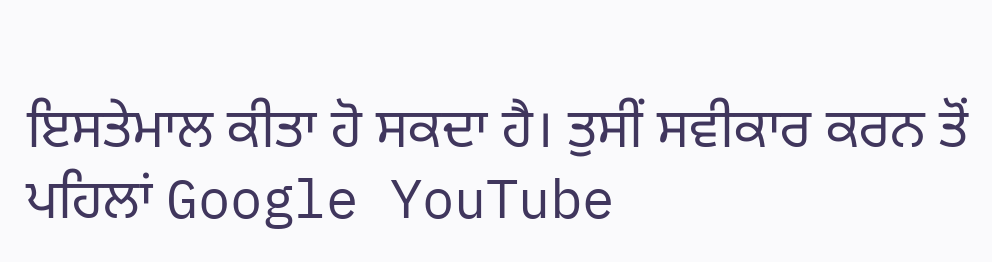ਇਸਤੇਮਾਲ ਕੀਤਾ ਹੋ ਸਕਦਾ ਹੈ। ਤੁਸੀਂ ਸਵੀਕਾਰ ਕਰਨ ਤੋਂ ਪਹਿਲਾਂ Google YouTube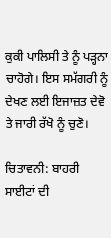ਕੁਕੀ ਪਾਲਿਸੀ ਤੇ ਨੂੰ ਪੜ੍ਹਨਾ ਚਾਹੋਗੇ। ਇਸ ਸਮੱਗਰੀ ਨੂੰ ਦੇਖਣ ਲਈ ਇਜਾਜ਼ਤ ਦੇਵੋ ਤੇ ਜਾਰੀ ਰੱਖੋ ਨੂੰ ਚੁਣੋ।

ਚਿਤਾਵਨੀ: ਬਾਹਰੀ ਸਾਈਟਾਂ ਦੀ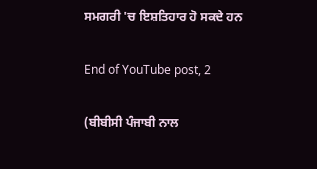ਸਮਗਰੀ 'ਚ ਇਸ਼ਤਿਹਾਰ ਹੋ ਸਕਦੇ ਹਨ

End of YouTube post, 2

(ਬੀਬੀਸੀ ਪੰਜਾਬੀ ਨਾਲ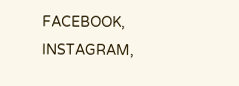FACEBOOK, INSTAGRAM,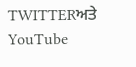TWITTERਅਤੇ YouTube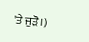'ਤੇ ਜੁੜੋ।)